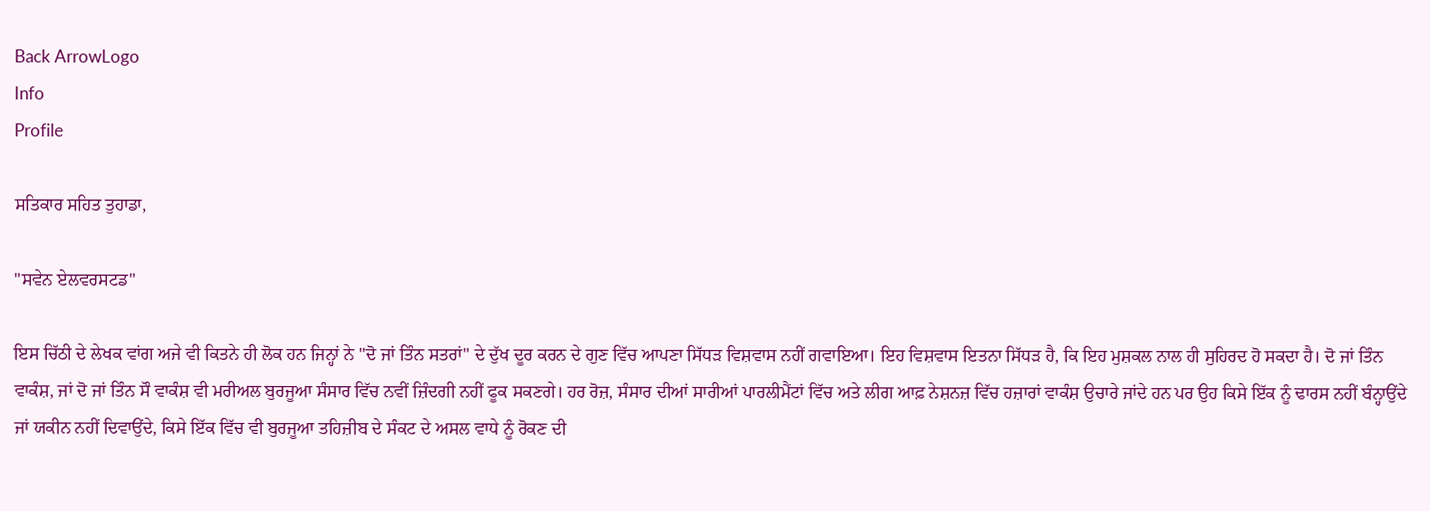Back ArrowLogo
Info
Profile

ਸਤਿਕਾਰ ਸਹਿਤ ਤੁਹਾਡਾ,

"ਸਵੇਨ ਏਲਵਰਸਟਡ"

ਇਸ ਚਿੱਠੀ ਦੇ ਲੇਖਕ ਵਾਂਗ ਅਜੇ ਵੀ ਕਿਤਨੇ ਹੀ ਲੋਕ ਹਨ ਜਿਨ੍ਹਾਂ ਨੇ "ਦੋ ਜਾਂ ਤਿੰਨ ਸਤਰਾਂ" ਦੇ ਦੁੱਖ ਦੂਰ ਕਰਨ ਦੇ ਗੁਣ ਵਿੱਚ ਆਪਣਾ ਸਿੱਧੜ ਵਿਸ਼ਵਾਸ ਨਹੀਂ ਗਵਾਇਆ। ਇਹ ਵਿਸ਼ਵਾਸ ਇਤਨਾ ਸਿੱਧੜ ਹੈ, ਕਿ ਇਹ ਮੁਸ਼ਕਲ ਨਾਲ ਹੀ ਸੁਹਿਰਦ ਹੋ ਸਕਦਾ ਹੈ। ਦੋ ਜਾਂ ਤਿੰਨ ਵਾਕੰਸ਼, ਜਾਂ ਦੋ ਜਾਂ ਤਿੰਨ ਸੌ ਵਾਕੰਸ਼ ਵੀ ਮਰੀਅਲ ਬੁਰਜੂਆ ਸੰਸਾਰ ਵਿੱਚ ਨਵੀਂ ਜ਼ਿੰਦਗੀ ਨਹੀਂ ਫੂਕ ਸਕਣਗੇ। ਹਰ ਰੋਜ਼, ਸੰਸਾਰ ਦੀਆਂ ਸਾਰੀਆਂ ਪਾਰਲੀਮੈਂਟਾਂ ਵਿੱਚ ਅਤੇ ਲੀਗ ਆਫ਼ ਨੇਸ਼ਨਜ਼ ਵਿੱਚ ਹਜ਼ਾਰਾਂ ਵਾਕੰਸ਼ ਉਚਾਰੇ ਜਾਂਦੇ ਹਨ ਪਰ ਉਹ ਕਿਸੇ ਇੱਕ ਨੂੰ ਢਾਰਸ ਨਹੀਂ ਬੰਨ੍ਹਾਉਂਦੇ ਜਾਂ ਯਕੀਨ ਨਹੀਂ ਦਿਵਾਉਂਦੇ, ਕਿਸੇ ਇੱਕ ਵਿੱਚ ਵੀ ਬੁਰਜੂਆ ਤਹਿਜ਼ੀਬ ਦੇ ਸੰਕਟ ਦੇ ਅਸਲ ਵਾਧੇ ਨੂੰ ਰੋਕਣ ਦੀ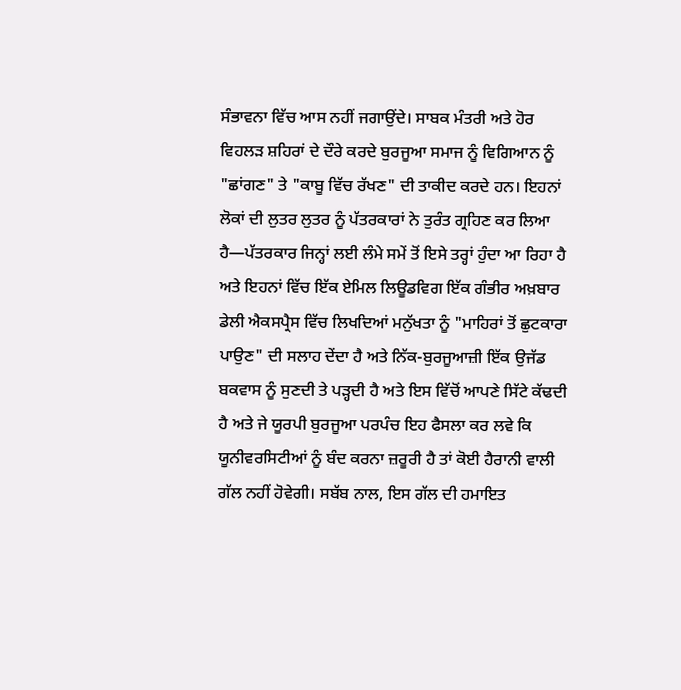ਸੰਭਾਵਨਾ ਵਿੱਚ ਆਸ ਨਹੀਂ ਜਗਾਉਂਦੇ। ਸਾਬਕ ਮੰਤਰੀ ਅਤੇ ਹੋਰ ਵਿਹਲੜ ਸ਼ਹਿਰਾਂ ਦੇ ਦੌਰੇ ਕਰਦੇ ਬੁਰਜੂਆ ਸਮਾਜ ਨੂੰ ਵਿਗਿਆਨ ਨੂੰ "ਛਾਂਗਣ" ਤੇ "ਕਾਬੂ ਵਿੱਚ ਰੱਖਣ" ਦੀ ਤਾਕੀਦ ਕਰਦੇ ਹਨ। ਇਹਨਾਂ ਲੋਕਾਂ ਦੀ ਲੁਤਰ ਲੁਤਰ ਨੂੰ ਪੱਤਰਕਾਰਾਂ ਨੇ ਤੁਰੰਤ ਗ੍ਰਹਿਣ ਕਰ ਲਿਆ ਹੈ—ਪੱਤਰਕਾਰ ਜਿਨ੍ਹਾਂ ਲਈ ਲੰਮੇ ਸਮੇਂ ਤੋਂ ਇਸੇ ਤਰ੍ਹਾਂ ਹੁੰਦਾ ਆ ਰਿਹਾ ਹੈ ਅਤੇ ਇਹਨਾਂ ਵਿੱਚ ਇੱਕ ਏਮਿਲ ਲਿਊਡਵਿਗ ਇੱਕ ਗੰਭੀਰ ਅਖ਼ਬਾਰ ਡੇਲੀ ਐਕਸਪ੍ਰੈਸ ਵਿੱਚ ਲਿਖਦਿਆਂ ਮਨੁੱਖਤਾ ਨੂੰ "ਮਾਹਿਰਾਂ ਤੋਂ ਛੁਟਕਾਰਾ ਪਾਉਣ" ਦੀ ਸਲਾਹ ਦੇਂਦਾ ਹੈ ਅਤੇ ਨਿੱਕ-ਬੁਰਜੂਆਜ਼ੀ ਇੱਕ ਉਜੱਡ ਬਕਵਾਸ ਨੂੰ ਸੁਣਦੀ ਤੇ ਪੜ੍ਹਦੀ ਹੈ ਅਤੇ ਇਸ ਵਿੱਚੋਂ ਆਪਣੇ ਸਿੱਟੇ ਕੱਢਦੀ ਹੈ ਅਤੇ ਜੇ ਯੂਰਪੀ ਬੁਰਜੂਆ ਪਰਪੰਚ ਇਹ ਫੈਸਲਾ ਕਰ ਲਵੇ ਕਿ ਯੂਨੀਵਰਸਿਟੀਆਂ ਨੂੰ ਬੰਦ ਕਰਨਾ ਜ਼ਰੂਰੀ ਹੈ ਤਾਂ ਕੋਈ ਹੈਰਾਨੀ ਵਾਲੀ ਗੱਲ ਨਹੀਂ ਹੋਵੇਗੀ। ਸਬੱਬ ਨਾਲ, ਇਸ ਗੱਲ ਦੀ ਹਮਾਇਤ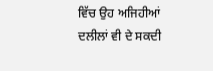ਵਿੱਚ ਉਹ ਅਜਿਹੀਆਂ ਦਲੀਲਾਂ ਵੀ ਦੇ ਸਕਦੀ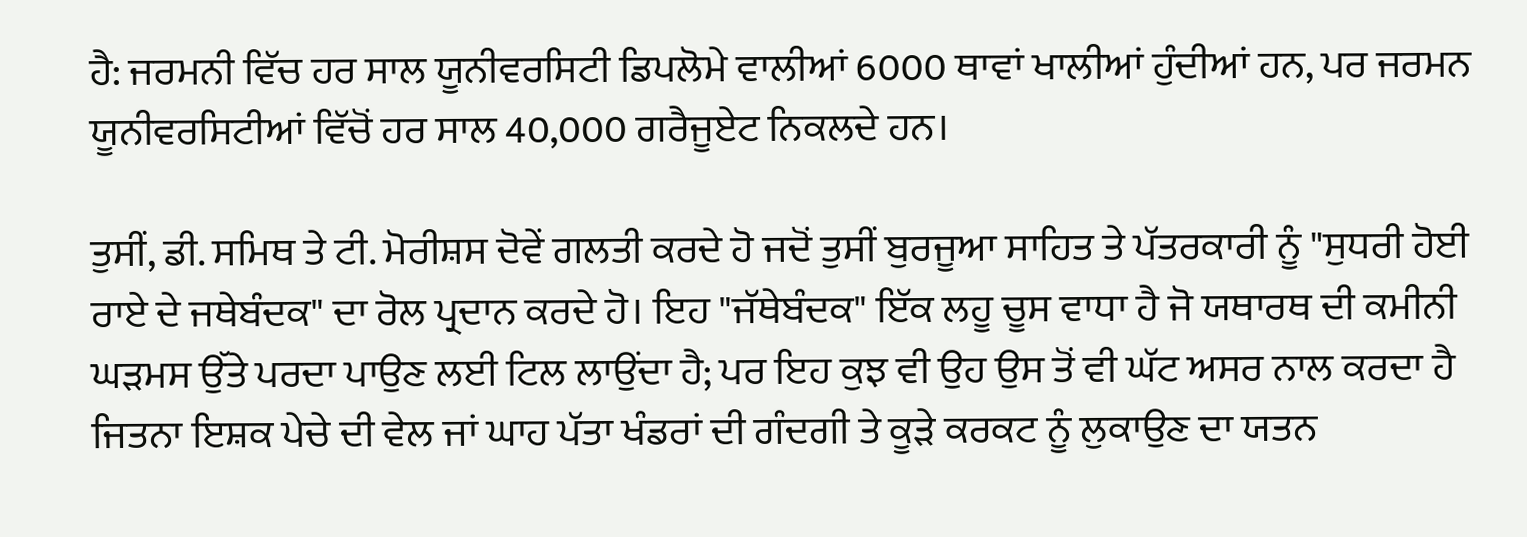ਹੈ: ਜਰਮਨੀ ਵਿੱਚ ਹਰ ਸਾਲ ਯੂਨੀਵਰਸਿਟੀ ਡਿਪਲੋਮੇ ਵਾਲੀਆਂ 6000 ਥਾਵਾਂ ਖਾਲੀਆਂ ਹੁੰਦੀਆਂ ਹਨ, ਪਰ ਜਰਮਨ ਯੂਨੀਵਰਸਿਟੀਆਂ ਵਿੱਚੋਂ ਹਰ ਸਾਲ 40,000 ਗਰੈਜੂਏਟ ਨਿਕਲਦੇ ਹਨ।

ਤੁਸੀਂ, ਡੀ. ਸਮਿਥ ਤੇ ਟੀ. ਮੋਰੀਸ਼ਸ ਦੋਵੇਂ ਗਲਤੀ ਕਰਦੇ ਹੋ ਜਦੋਂ ਤੁਸੀਂ ਬੁਰਜੂਆ ਸਾਹਿਤ ਤੇ ਪੱਤਰਕਾਰੀ ਨੂੰ "ਸੁਧਰੀ ਹੋਈ ਰਾਏ ਦੇ ਜਥੇਬੰਦਕ" ਦਾ ਰੋਲ ਪ੍ਰਦਾਨ ਕਰਦੇ ਹੋ। ਇਹ "ਜੱਥੇਬੰਦਕ" ਇੱਕ ਲਹੂ ਚੂਸ ਵਾਧਾ ਹੈ ਜੋ ਯਥਾਰਥ ਦੀ ਕਮੀਨੀ ਘੜਮਸ ਉੱਤੇ ਪਰਦਾ ਪਾਉਣ ਲਈ ਟਿਲ ਲਾਉਂਦਾ ਹੈ; ਪਰ ਇਹ ਕੁਝ ਵੀ ਉਹ ਉਸ ਤੋਂ ਵੀ ਘੱਟ ਅਸਰ ਨਾਲ ਕਰਦਾ ਹੈ ਜਿਤਨਾ ਇਸ਼ਕ ਪੇਚੇ ਦੀ ਵੇਲ ਜਾਂ ਘਾਹ ਪੱਤਾ ਖੰਡਰਾਂ ਦੀ ਗੰਦਗੀ ਤੇ ਕੂੜੇ ਕਰਕਟ ਨੂੰ ਲੁਕਾਉਣ ਦਾ ਯਤਨ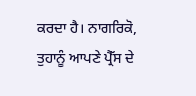ਕਰਦਾ ਹੈ। ਨਾਗਰਿਕੋ, ਤੁਹਾਨੂੰ ਆਪਣੇ ਪ੍ਰੈੱਸ ਦੇ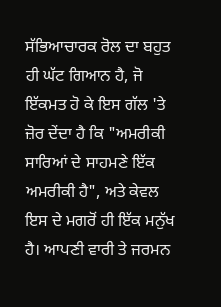ਸੱਭਿਆਚਾਰਕ ਰੋਲ ਦਾ ਬਹੁਤ ਹੀ ਘੱਟ ਗਿਆਨ ਹੈ, ਜੋ ਇੱਕਮਤ ਹੋ ਕੇ ਇਸ ਗੱਲ 'ਤੇ ਜ਼ੋਰ ਦੇਂਦਾ ਹੈ ਕਿ "ਅਮਰੀਕੀ ਸਾਰਿਆਂ ਦੇ ਸਾਹਮਣੇ ਇੱਕ ਅਮਰੀਕੀ ਹੈ", ਅਤੇ ਕੇਵਲ ਇਸ ਦੇ ਮਗਰੋਂ ਹੀ ਇੱਕ ਮਨੁੱਖ ਹੈ। ਆਪਣੀ ਵਾਰੀ ਤੇ ਜਰਮਨ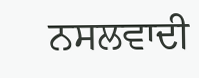ਨਸਲਵਾਦੀ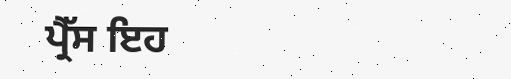ਪ੍ਰੈੱਸ ਇਹ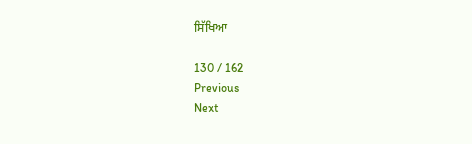ਸਿੱਖਿਆ

130 / 162
Previous
Next